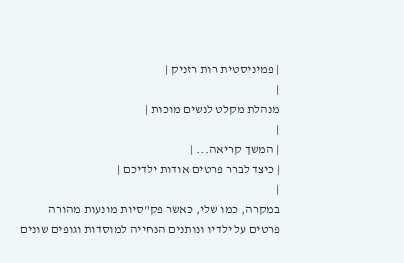| פמיניסטית רות רזניק |
|
מנהלת מקלט לנשים מוכות |
|
| המשך קריאה... |
| כיצד לברר פרטים אודות ילדיכם |
|
במקרה, כמו שלי, כאשר פק"סיות מונעות מהורה פרטים על ילדיו ונותנים הנחייה למוסדות וגופים שונים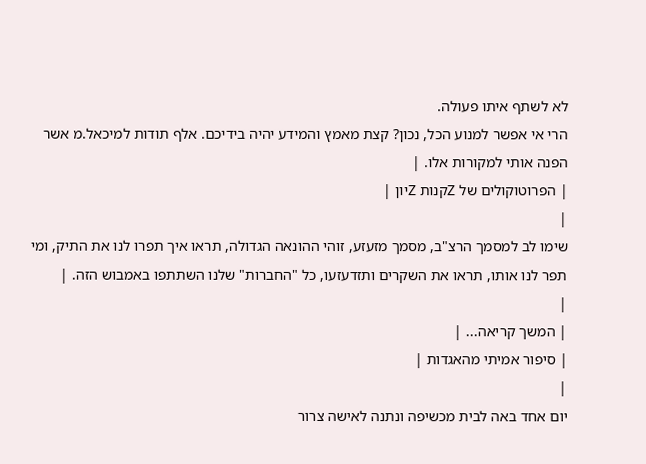לא לשתף איתו פעולה.
הרי אי אפשר למנוע הכל, נכון? קצת מאמץ והמידע יהיה בידיכם. אלף תודות למיכאל.מ אשר הפנה אותי למקורות אלו. |
| הפרוטוקולים של Zקנות Zיון |
|
שימו לב למסמך הרצ"ב, מסמך מזעזע, זוהי ההונאה הגדולה, תראו איך תפרו לנו את התיק, ומי תפר לנו אותו, תראו את השקרים ותזדעזעו, כל "החברות" שלנו השתתפו באמבוש הזה. |
|
| המשך קריאה... |
| סיפור אמיתי מהאגדות |
|
יום אחד באה לבית מכשיפה ונתנה לאישה צרור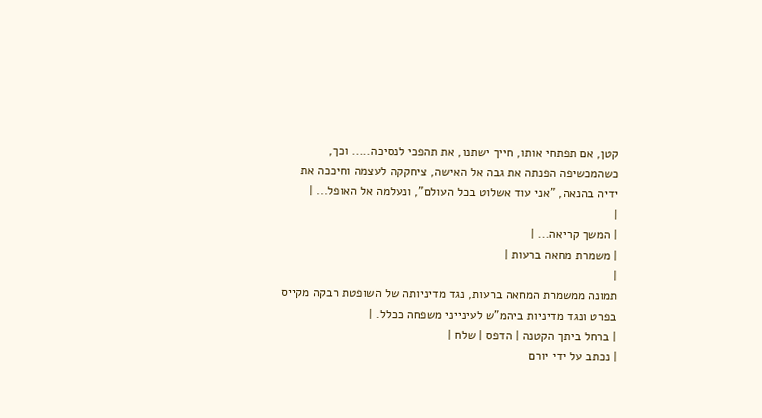קטן, אם תפתחי אותו, חייך ישתנו, את תהפכי לנסיכה..... וכך, כשהמכשיפה הפנתה את גבה אל האישה, ציחקקה לעצמה וחיככה את ידיה בהנאה, "אני עוד אשלוט בכל העולם", ונעלמה אל האופל... |
|
| המשך קריאה... |
| משמרת מחאה ברעות |
|
תמונה ממשמרת המחאה ברעות, נגד מדיניותה של השופטת רבקה מקייס בפרט ונגד מדיניות ביהמ"ש לעינייני משפחה ככלל. |
| ברחל ביתך הקטנה | הדפס | שלח |
| נכתב על ידי יורם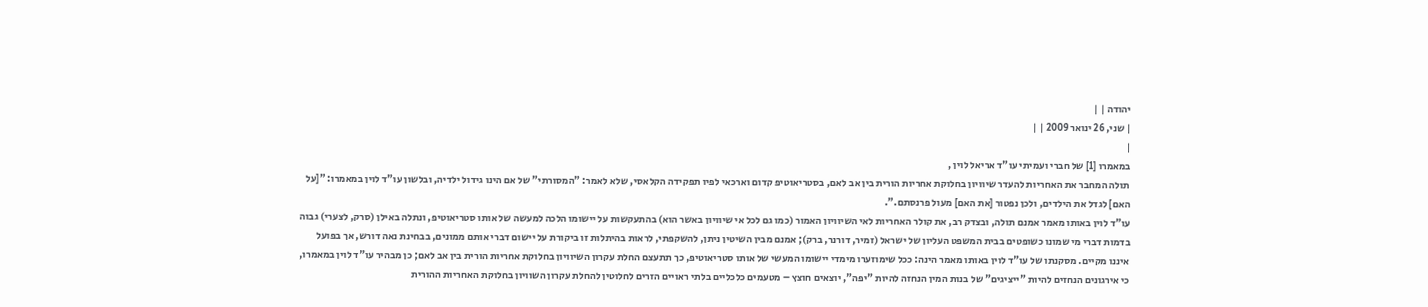יהודה | |
| שני, 26 ינואר 2009 | |
|
במאמרו [1] של חברי ועמיתי עו"ד אריאל לוין ,
תולה המחבר את האחריות להעדר שיוויון בחלוקת אחריות הורית בין אב לאם, בסטריאוטיפ קדום וארכאי לפיו תפקידה הקלאסי, שלא לאמר: "המסורתי" של אם הינו גידול ילדיה, ובלשון עו"ד לוין במאמרו: ”[על האם] לגדל את הילדים, ולכן נפטור [את האם] מעול פרנסתם.”.
עו"ד לוין באותו מאמר אמנם תולה, ובצדק רב, את קולר האחריות לאי השיוויון האמור (כמו גם לכל אי שיוויון באשר הוא) בהתעקשות על יישומו הלכה למעשה של אותו סטריאוטיפ, ונתלה באילן (סרק, לצערי) גבוה בדמות דברי מי שמונו כשופטים בבית המשפט העליון של ישראל (זמיר, דורנר, ברק); אמנם מבין השיטין ניתן, להשקפתי, לראות בהיתלות זו ביקורת על יישום דברי אותם ממונים, בבחינת נאה דורש, אך בפועל איננו מקיים. מסקנתו של עו"ד לוין באותו מאמר הינה: ככל שימוזערו מימדי יישומו המעשי של אותו סטריאוטיפ, כך תתעצם החלת עקרון השיוויון בחלוקת אחריות הורית בין אב לאם; כן מבהיר עו"ד לוין במאמרו, כי אירגונים הנחזים להיות "ייציגים" של בנות המין הנחזה להיות "יפה", יוצאים חוצץ – מטעמים כלכליים בלתי ראויים הזרים לחלוטין להחלת עקרון השוויון בחלוקת האחריות ההורית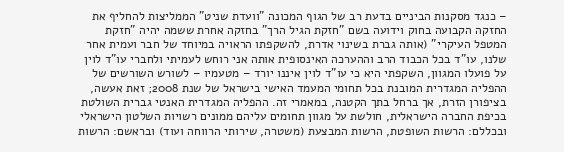– כנגד מסקנות הביניים בדעת רב של הגוף המכונה "וועדת שניט" הממליצות להחליף את החזקה הקבועה בחוק וידועה בשם "חזקת הגיל הרך" בחזקה אחרת ששמה יהיה "חזקת המטפל העיקרי" (אותה גברת בשינוי אדרת, להשקפתו הראויה במיוחד של חבר ועמית אחר שלנו, עו"ד בכל הכבוד הרב וההערכה האינסופית אותה אני רוחש לעמיתי ולחברי עו"ד לוין על פועלו המגוון, השקפתי היא כי עו"ד לוין איננו יורד – מטעמיו – לשורש השורשים של ההפליה המגדרית המובנת בכל תחומי המעמד האישי בישראל של שנת 2008; זאת אעשה, בציפורן הזרת, אך ברחל בתך הקטנה, במאמרי זה. ההפליה המגדרית האנטי גברית השולטת בכיפת החברה הישראלית, חולשת על מגוון תחומים עליהם ממונים רשויות השלטון הישראלי ובכללם: הרשות השופטת, הרשות המבצעת (משטרה, שירותי הרווחה ועוד) ובראשם: הרשות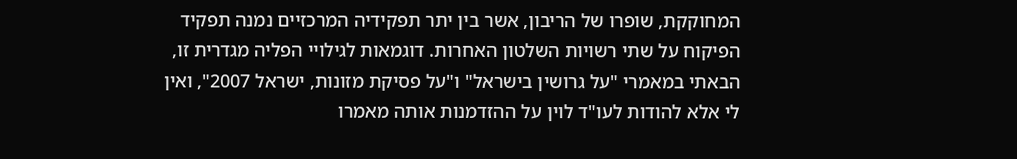המחוקקת, שופרו של הריבון, אשר בין יתר תפקידיה המרכזיים נמנה תפקיד הפיקוח על שתי רשויות השלטון האחרות. דוגמאות לגילויי הפליה מגדרית זו, הבאתי במאמרי "על גרושין בישראל" ו"על פסיקת מזונות, ישראל 2007", ואין לי אלא להודות לעו"ד לוין על ההזדמנות אותה מאמרו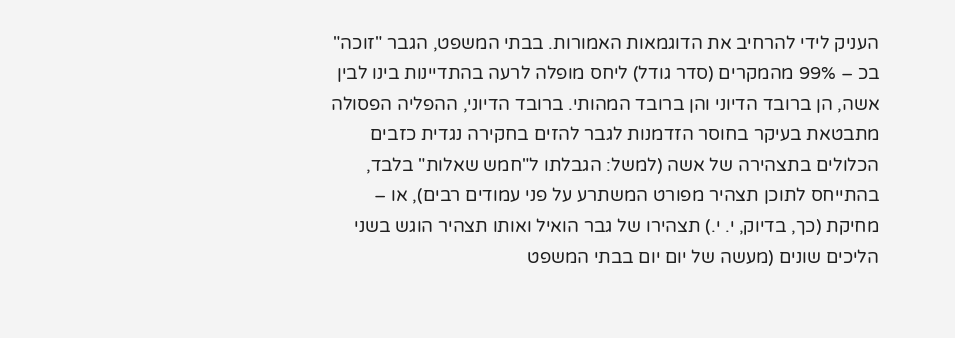העניק לידי להרחיב את הדוגמאות האמורות. בבתי המשפט, הגבר "זוכה" בכ – 99% מהמקרים (סדר גודל) ליחס מופלה לרעה בהתדיינות בינו לבין אשה, הן ברובד הדיוני והן ברובד המהותי. ברובד הדיוני, ההפליה הפסולה מתבטאת בעיקר בחוסר הזדמנות לגבר להזים בחקירה נגדית כזבים הכלולים בתצהירה של אשה (למשל: הגבלתו ל"חמש שאלות" בלבד, בהתייחס לתוכן תצהיר מפורט המשתרע על פני עמודים רבים), או – מחיקת (כך, בדיוק, י. י.) תצהירו של גבר הואיל ואותו תצהיר הוגש בשני הליכים שונים (מעשה של יום יום בבתי המשפט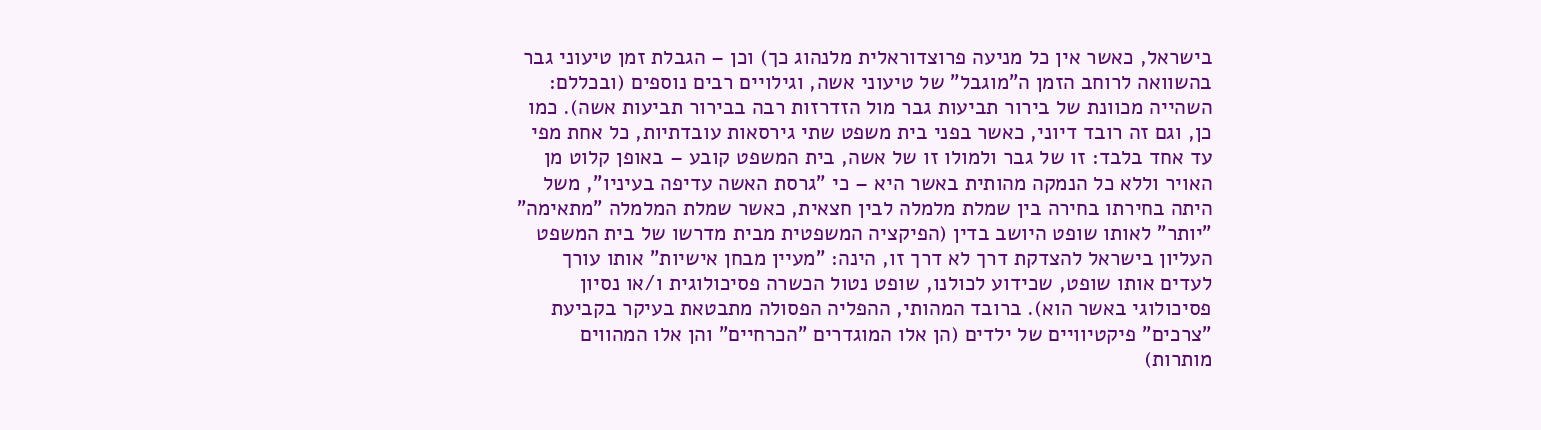בישראל, כאשר אין כל מניעה פרוצדוראלית מלנהוג כך) וכן – הגבלת זמן טיעוני גבר בהשוואה לרוחב הזמן ה"מוגבל" של טיעוני אשה, וגילויים רבים נוספים (ובכללם: השהייה מכוונת של בירור תביעות גבר מול הזדרזות רבה בבירור תביעות אשה). כמו כן, וגם זה רובד דיוני, כאשר בפני בית משפט שתי גירסאות עובדתיות, כל אחת מפי עד אחד בלבד: זו של גבר ולמולו זו של אשה, בית המשפט קובע – באופן קלוט מן האויר וללא כל הנמקה מהותית באשר היא – כי "גרסת האשה עדיפה בעיניו", משל היתה בחירתו בחירה בין שמלת מלמלה לבין חצאית, כאשר שמלת המלמלה "מתאימה" "יותר" לאותו שופט היושב בדין (הפיקציה המשפטית מבית מדרשו של בית המשפט העליון בישראל להצדקת דרך לא דרך זו, הינה: "מעיין מבחן אישיות" אותו עורך לעדים אותו שופט, שכידוע לכולנו, שופט נטול הכשרה פסיכולוגית ו/או נסיון פסיכולוגי באשר הוא). ברובד המהותי, ההפליה הפסולה מתבטאת בעיקר בקביעת "צרכים" פיקטיוויים של ילדים (הן אלו המוגדרים "הכרחיים" והן אלו המהווים מותרות)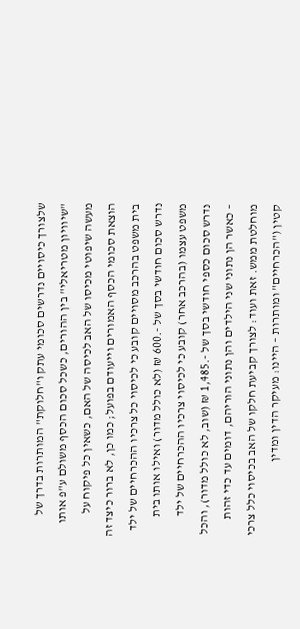שלצורך כיסויים נדרשים סכומי עתק ו"חלוקת" המותרות בדרך של "שיוויון מטריאלי" בין ההורים, כשכל סכום הכסף משולם ע"פ אותו מעשה שיפוטי מכיסו של האב לכיסה של האם, כשאין כל פיקוח על הוצאת סכומי הכסף האמורים וייעודם בפועל; כמו כן, לא ברור כיצד זה בית משפט בהרכב מסויים קובע כי לכיסוי כל צרכיו ההכרחיים של ילד נדרש סכום חודשי בסך של -.600 ₪ (לא כולל מדור) ואילו אותו בית משפט עצמו (בהרכב אחר) קובע כי לכיסוי צרכיו ההכרחיים של ילד נדרש סכום כספי חודשי בסך של -.1,485 ₪ (שוב, לא כולל מדור), והכל – כאשר הן נתוני שני הילדים והן נתוני הוריהם, דומים עד כדי זהות מוחלטת ממש. זאת ועוד: לצורך קביעת חלקו של האב בכיסוי כלל צרכי קטין ("הכרחיים" ומותרות – היינו: מעיקר הדין ומדין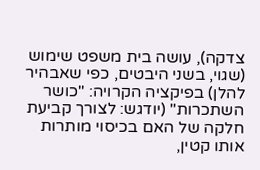צדקה), עושה בית משפט שימוש (שגוי, בשני היבטים, כפי שאבהיר להלן) בפיקציה הקרויה: "כושר השתכרות" (יודגש: לצורך קביעת חלקה של האם בכיסוי מותרות אותו קטין,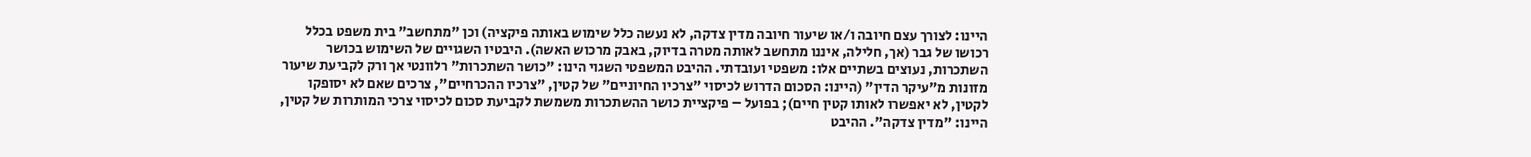היינו: לצורך עצם חיובה ו/או שיעור חיובה מדין צדקה, לא נעשה כלל שימוש באותה פיקציה) וכן "מתחשב" בית משפט בכלל רכושו של גבר (אך, חלילה, איננו מתחשב לאותה מטרה בדיוק, באבק מרכוש האשה). היבטיו השגויים של השימוש בכושר השתכרות, נעוצים בשתיים אלו: משפטי ועובדתי. ההיבט המשפטי השגוי הינו: "כושר השתכרות" רלוונטי אך ורק לקביעת שיעור מזונות מ"עיקר הדין" (היינו: הסכום הדרוש לכיסוי "צרכיו החיוניים" של קטין, "צרכיו ההכרחיים", צרכים שאם לא יסופקו לקטין, לא יאפשרו לאותו קטין חיים); בפועל – פיקציית כושר ההשתכרות משמשת לקביעת סכום לכיסוי צרכי המותרות של קטין, היינו: "מדין צדקה". ההיבט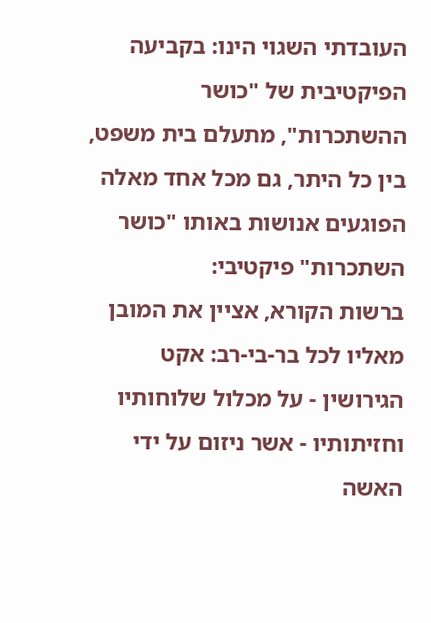העובדתי השגוי הינו: בקביעה הפיקטיבית של "כושר ההשתכרות", מתעלם בית משפט, בין כל היתר, גם מכל אחד מאלה הפוגעים אנושות באותו "כושר השתכרות" פיקטיבי:
ברשות הקורא, אציין את המובן מאליו לכל בר-בי-רב: אקט הגירושין - על מכלול שלוחותיו וחזיתותיו - אשר ניזום על ידי האשה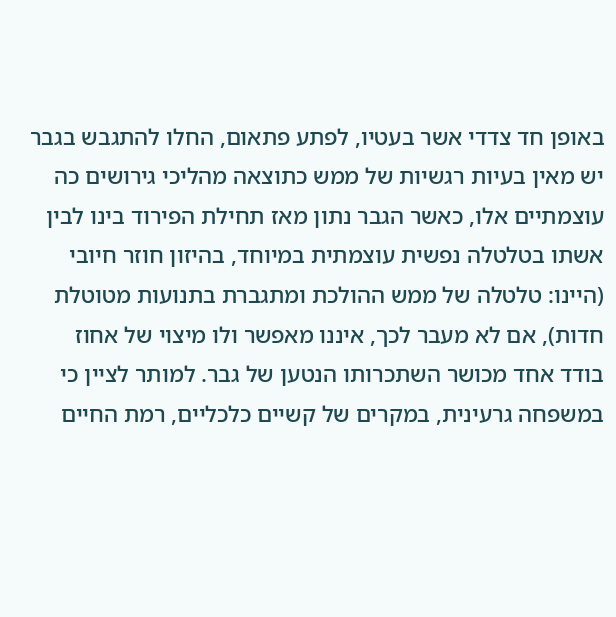באופן חד צדדי אשר בעטיו, לפתע פתאום, החלו להתגבש בגבר יש מאין בעיות רגשיות של ממש כתוצאה מהליכי גירושים כה עוצמתיים אלו, כאשר הגבר נתון מאז תחילת הפירוד בינו לבין אשתו בטלטלה נפשית עוצמתית במיוחד, בהיזון חוזר חיובי (היינו: טלטלה של ממש ההולכת ומתגברת בתנועות מטוטלת חדות), אם לא מעבר לכך, איננו מאפשר ולו מיצוי של אחוז בודד אחד מכושר השתכרותו הנטען של גבר. למותר לציין כי במשפחה גרעינית, במקרים של קשיים כלכליים, רמת החיים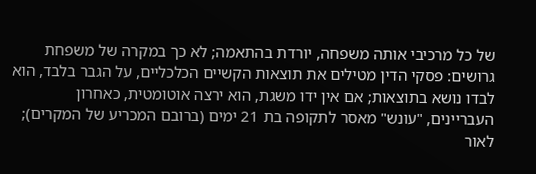של כל מרכיבי אותה משפחה, יורדת בהתאמה; לא כך במקרה של משפחת גרושים: פסקי הדין מטילים את תוצאות הקשיים הכלכליים, על הגבר בלבד, הוא לבדו נושא בתוצאות; אם אין ידו משגת, הוא ירצה אוטומטית, כאחרון העבריינים, "עונש" מאסר לתקופה בת 21 ימים (ברובם המכריע של המקרים); לאור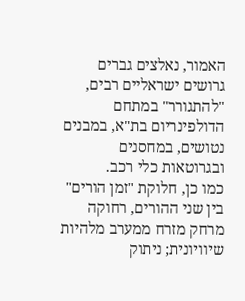האמור, נאלצים גברים גרושים ישראליים רבים, "להתגורר" במתחם הדולפינריום בת"א, במבנים נטושים, במחסנים ובגרוטאות כלי רכב.
כמו כן, חלוקת "זמן הורים" בין שני ההורים, רחוקה מרחק מזרח ממערב מלהיות שיוויונית; ניתוק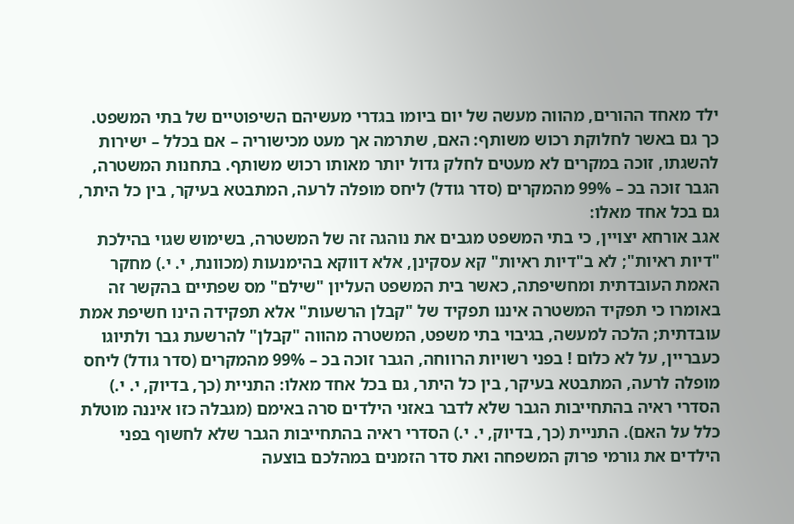ילד מאחד ההורים, מהווה מעשה של יום ביומו בגדרי מעשיהם השיפוטיים של בתי המשפט. כך גם באשר לחלוקת רכוש משותף: האם, שתרמה אך מעט מכישוריה – אם בכלל – ישירות להשגתו, זוכה במקרים לא מעטים לחלק גדול יותר מאותו רכוש משותף. בתחנות המשטרה, הגבר זוכה בכ – 99% מהמקרים (סדר גודל) ליחס מופלה לרעה, המתבטא בעיקר, בין כל היתר, גם בכל אחד מאלו:
אגב אורחא יצויין, כי בתי המשפט מגבים את נוהגה זה של המשטרה, בשימוש שגוי בהילכת "דיות ראיות"; לא ב"דיות ראיות" קא עסקינן, אלא דווקא בהימנעות (מכוונת, י. י.) מחקר האמת העובדתית ומחשיפתה, כאשר בית המשפט העליון "שילם" מס שפתיים בהקשר זה באומרו כי תפקיד המשטרה איננו תפקיד של "קבלן הרשעות" אלא תפקידה הינו חשיפת אמת עובדתית; הלכה למעשה, בגיבוי בתי משפט, המשטרה מהווה "קבלן" להרשעת גבר ולתיוגו כעבריין, על לא כלום ! בפני רשויות הרווחה, הגבר זוכה בכ – 99% מהמקרים (סדר גודל) ליחס מופלה לרעה, המתבטא בעיקר, בין כל היתר, גם בכל אחד מאלו: התניית (כך, בדיוק, י. י.) הסדרי ראיה בהתחייבות הגבר שלא לדבר באזני הילדים סרה באימם (מגבלה כזו איננה מוטלת כלל על האם). התניית (כך, בדיוק, י. י.) הסדרי ראיה בהתחייבות הגבר שלא לחשוף בפני הילדים את גורמי פרוק המשפחה ואת סדר הזמנים במהלכם בוצעה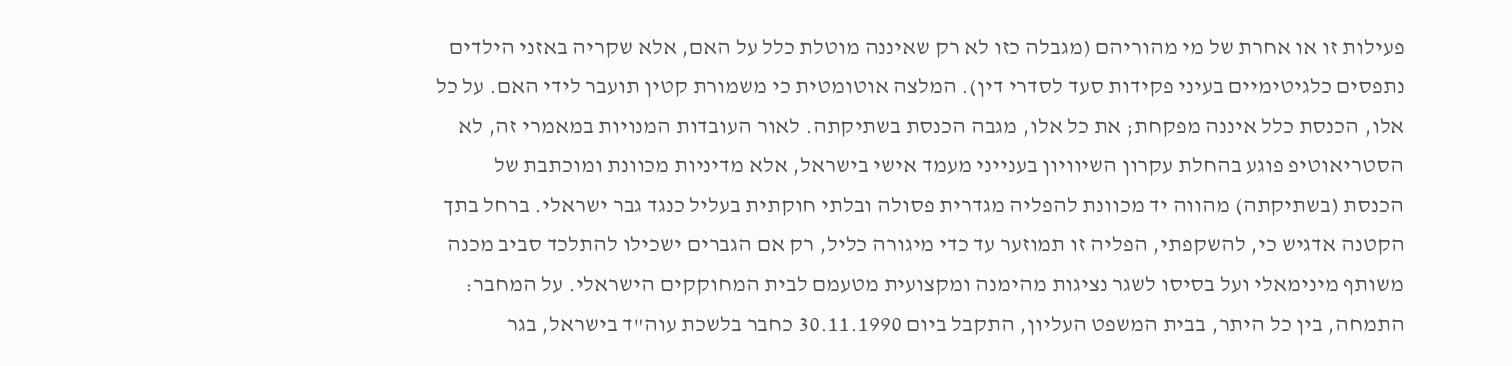פעילות זו או אחרת של מי מהוריהם (מגבלה כזו לא רק שאיננה מוטלת כלל על האם, אלא שקריה באזני הילדים נתפסים כלגיטימיים בעיני פקידות סעד לסדרי דין). המלצה אוטומטית כי משמורת קטין תועבר לידי האם. על כל אלו, הכנסת כלל איננה מפקחת; את כל אלו, מגבה הכנסת בשתיקתה. לאור העובדות המנויות במאמרי זה, לא הסטריאוטיפ פוגע בהחלת עקרון השיוויון בענייני מעמד אישי בישראל, אלא מדיניות מכוונת ומוכתבת של הכנסת (בשתיקתה) מהווה יד מכוונת להפליה מגדרית פסולה ובלתי חוקתית בעליל כנגד גבר ישראלי. ברחל בתך הקטנה אדגיש כי, להשקפתי, הפליה זו תמוזער עד כדי מיגורה כליל, רק אם הגברים ישכילו להתלכד סביב מכנה משותף מינימאלי ועל בסיסו לשגר נציגות מהימנה ומקצועית מטעמם לבית המחוקקים הישראלי. על המחבר: התמחה, בין כל היתר, בבית המשפט העליון, התקבל ביום 30.11.1990 כחבר בלשכת עוה"ד בישראל, בגר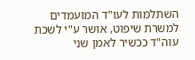השתלמות לעו"ד המועמדים למשרת שיפוט, אושר ע"י לשכת עוה"ד ככשיר לאמן שני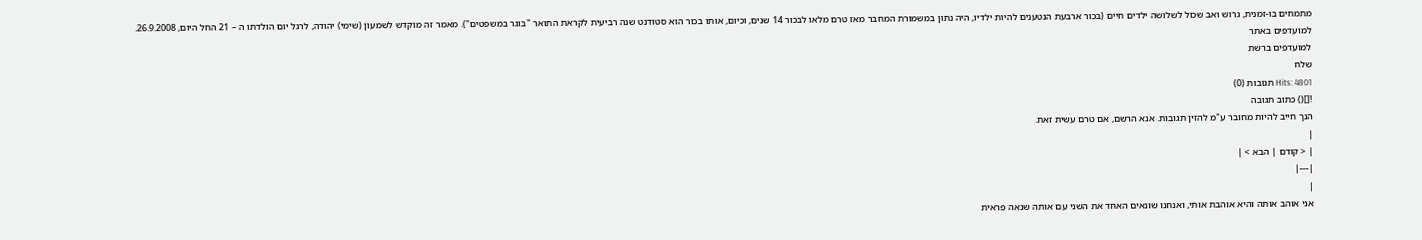מתמחים בו-זמנית, גרוש ואב שכול לשלושה ילדים חיים (בכור ארבעת הנטענים להיות ילדיו, היה נתון במשמורת המחבר מאז טרם מלאו לבכור 14 שנים, וכיום, אותו בכור הוא סטודנט שנה רביעית לקראת התואר "בוגר במשפטים"). מאמר זה מוקדש לשמעון (שימי) יהודה, לרגל יום הולדתו ה – 21 החל היום, 26.9.2008.
למועדפים באתר
למועדפים ברשת
שלח
Hits: 4801 תגובות (0)
![]() כתוב תגובה
הנך חייב להיות מחובר ע"מ להזין תגובות. אנא הרשם, אם טרם עשית זאת.
|
| < קודם | הבא > |
|---|
|
אני אוהב אותה והיא אוהבת אותי, ואנחנו שונאים האחד את השני עם אותה שנאה פראית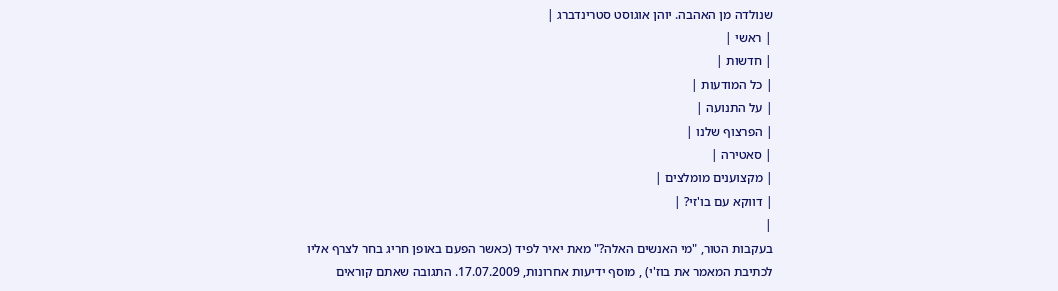שנולדה מן האהבה. יוהן אוגוסט סטרינדברג |
| ראשי |
| חדשות |
| כל המודעות |
| על התנועה |
| הפרצוף שלנו |
| סאטירה |
| מקצוענים מומלצים |
| דווקא עם בו'זי? |
|
בעקבות הטור, "מי האנשים האלה?" מאת יאיר לפיד (כאשר הפעם באופן חריג בחר לצרף אליו לכתיבת המאמר את בוז'י) , מוסף ידיעות אחרונות, 17.07.2009. התגובה שאתם קוראים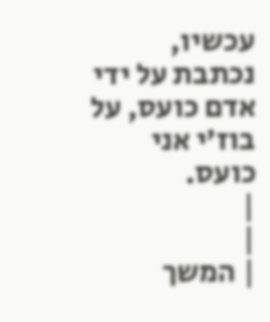עכשיו, נכתבת על ידי אדם כועס, על בוז'י אני כועס.
|
|
| המשך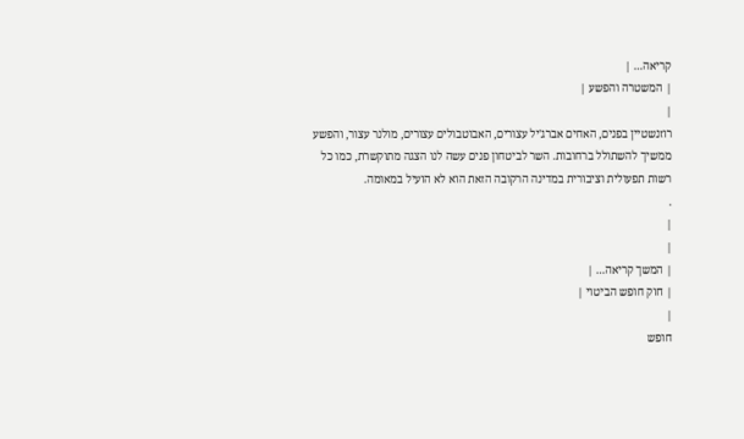קריאה... |
| המשטרה והפשע |
|
רוזנשטיין בפנים, האחים אברג'יל עצורים, האבוטבולים עצורים, מולנר עצור, והפשע ממשיך להשתולל ברחובות. השר לביטחון פנים עשה לנו הצגה מתוקשרת, כמו כל רשות תפעולית וציבורית במדינה הרקובה הזאת הוא לא הועיל במאומה.
.
|
|
| המשך קריאה... |
| חוק חופש הביטוי |
|
חופש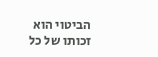הביטוי הוא זכותו של כל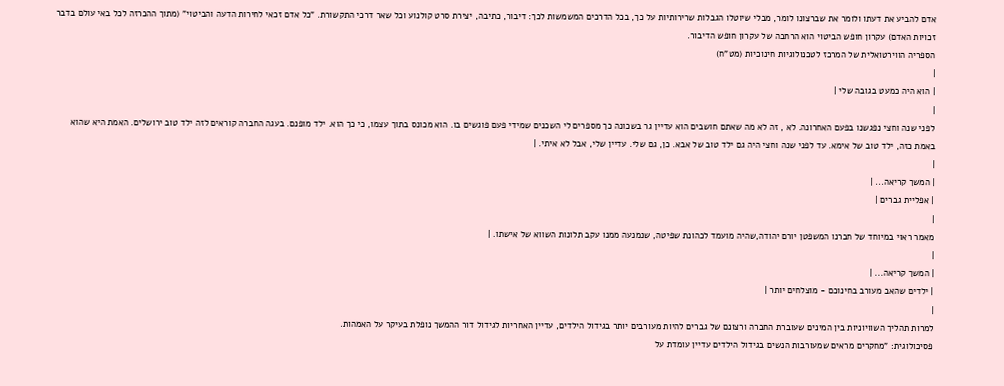אדם להביע את דעתו ולומר את שברצונו לומר, מבלי שיוטלו הגבלות שרירותיות על כך, בכל הדרכים המשמשות לכך: דיבור, כתיבה, יצירת סרט קולנוע וכל שאר דרכי התקשורת. "כל אדם זכאי לחירות הדעה והביטוי" (מתוך ההכרזה לכל באי עולם בדבר זכויות האדם) עקרון חופש הביטוי הוא הרחבה של עקרון חופש הדיבור.
הספריה הווירטואלית של המרכז לטכנולוגיות חינוכיות (מט"ח)
|
| הוא היה כמעט בגובה שלי |
|
לפני שנה וחצי נפגשנו בפעם האחרונה. לא , זה לא מה שאתם חושבים הוא עדיין גר בשכונה כך מספרים לי השכנים שמידי פעם פוגשים בו. הוא מכונס בתוך עצמו, כי כך הוא. ילד מופנם. בעגה החברה קוראים לזה ילד טוב ירושלים. האמת היא שהוא באמת כזה, ילד טוב של אימא. עד לפני שנה וחצי היה גם ילד טוב של אבא. כן, גם שלי. עדיין שלי, אבל לא איתי. |
|
| המשך קריאה... |
| אפליית גברים |
|
מאמר ראוי במיוחד של חברנו המשפטן יורם יהודה,שהיה מועמד לכהונת שפיטה, שנמנעה ממנו עקב תלונות השווא של אישתו. |
|
| המשך קריאה... |
| ילדים שהאב מעורב בחינוכם - מוצלחים יותר |
|
למרות תהליך השוויוניות בין המינים שעוברת החברה ורצונם של גברים להיות מעורבים יותר בגידול הילדים, עדיין האחריות לגידול דור ההמשך נופלת בעיקר על האמהות.
פסיכולוגית: "מחקרים מראים שמעורבות הנשים בגידול הילדים עדיין עומדת על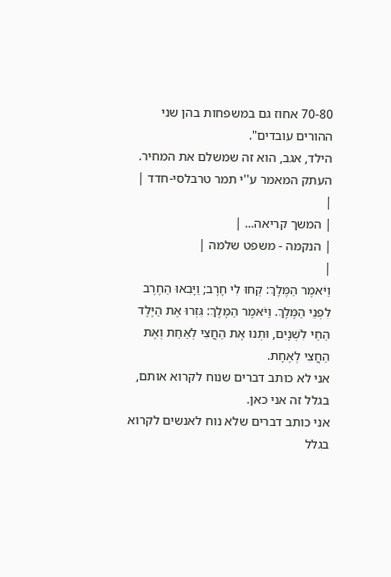70-80 אחוז גם במשפחות בהן שני ההורים עובדים".
הילד, אגב, הוא זה שמשלם את המחיר.
העתק המאמר ע''י תמר טרבלסי-חדד |
|
| המשך קריאה... |
| הנקמה - משפט שלמה |
|
וַיֹּאמֶר הַמֶּלֶךְ: קְחוּ לִי חָרֶב; וַיָּבִאוּ הַחֶרֶב לִפְנֵי הַמֶּלֶךְ. וַיֹּאמֶר הַמֶּלֶךְ: גִּזְרוּ אֶת הַיֶּלֶד הַחַי לִשְׁנָיִם, וּתְנוּ אֶת הַחֲצִי לְאַחַת וְאֶת הַחֲצִי לְאֶחָת.
אני לא כותב דברים שנוח לקרוא אותם, בגלל זה אני כאן.
אני כותב דברים שלא נוח לאנשים לקרוא בגלל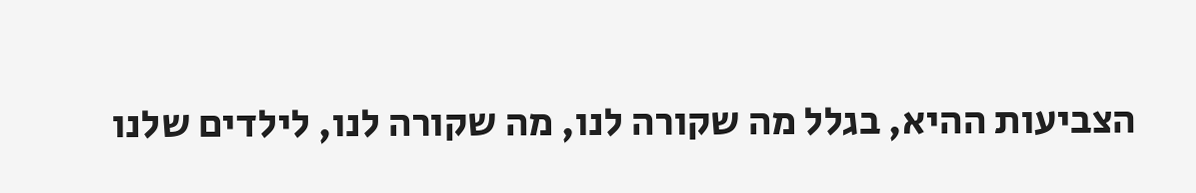הצביעות ההיא, בגלל מה שקורה לנו, מה שקורה לנו, לילדים שלנו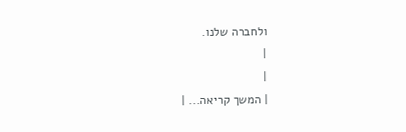ולחברה שלנו.
|
|
| המשך קריאה... |